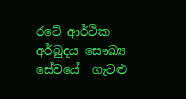රටේ ආර්ථික අර්බුදය සෞඛ්‍ය සේවයේ  ගැටළු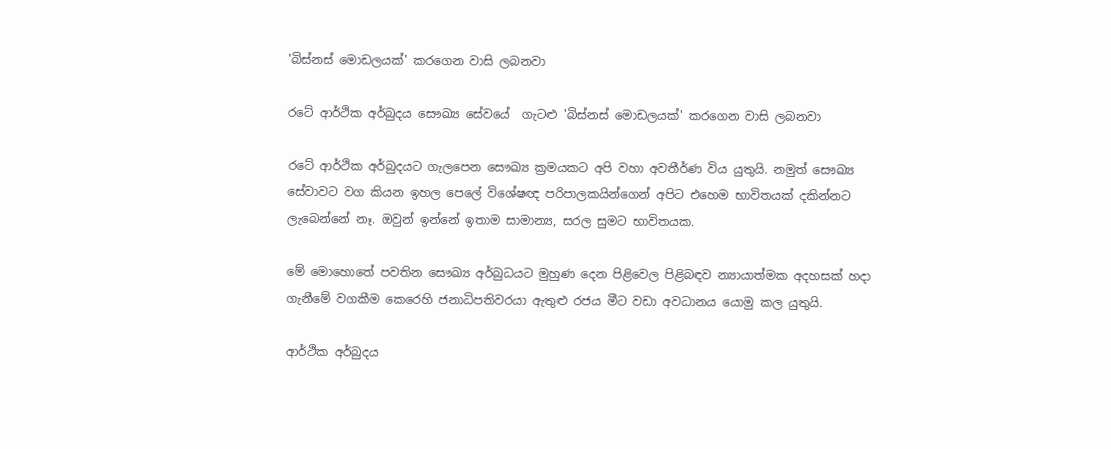'බිස්නස් මොඩලයක්' කරගෙන වාසි ලබනවා

රටේ ආර්ථික අර්බුදය සෞඛ්‍ය සේවයේ  ගැටළු 'බිස්නස් මොඩලයක්' කරගෙන වාසි ලබනවා

රටේ ආර්ථික අර්බුදයට ගැලපෙන සෞඛ්‍ය ක්‍රමයකට අපි වහා අවතීර්ණ විය යුතුයි. නමුත් සෞඛ්‍ය සේවාවට වග කියන ඉහල පෙලේ විශේෂඥ පරිපාලකයින්ගෙන් අපිට එහෙම භාවිතයක් දකින්නට ලැබෙන්නේ නෑ. ඔවුන් ඉන්නේ ඉතාම සාමාන්‍ය, සරල සුමට භාවිතයක.

මේ මොහොතේ පවතින සෞඛ්‍ය අර්බුධයට මුහුණ දෙන පිළිවෙල පිළිබඳව න්‍යායාත්මක අදහසක් හදා ගැනීමේ වගකීම කෙරෙහි ජනාධිපතිවරයා ඇතුළු රජය මීට වඩා අවධානය යොමු කල යුතුයි.

ආර්ථික අර්බුදය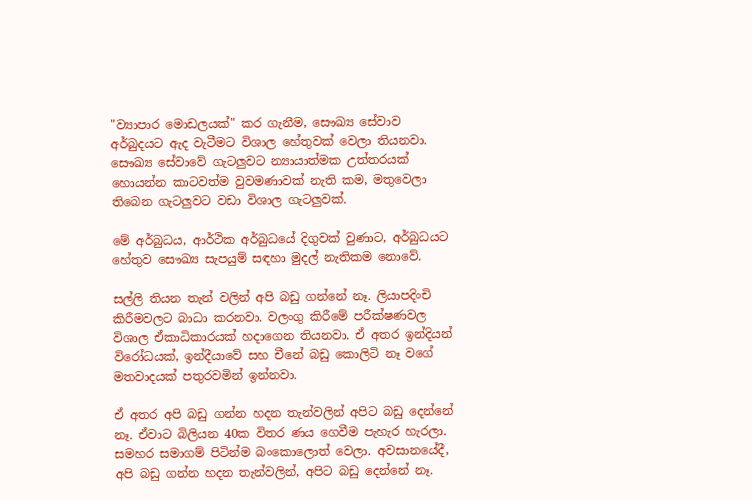"ව්‍යාපාර මොඩලයක්" කර ගැනීම, සෞඛ්‍ය සේවාව අර්බුදයට ඇද වැටීමට විශාල හේතුවක් වෙලා තියනවා. සෞඛ්‍ය සේවාවේ ගැටලුවට න්‍යායාත්මක උත්තරයක් හොයන්න කාටවත්ම වුවමණාවක් නැති කම, මතුවෙලා තිබෙන ගැටලුවට වඩා විශාල ගැටලුවක්.

මේ අර්බුධය, ආර්ථික අර්බුධයේ දිගුවක් වුණාට, අර්බුධයට හේතුව සෞඛ්‍ය සැපයුම් සඳහා මුදල් නැතිකම නොවේ.

සල්ලි තියන තැන් වලින් අපි බඩු ගන්නේ නෑ. ලියාපදිංචි කිරීමවලට බාධා කරනවා. වලංගු කිරීමේ පරීක්ෂණවල විශාල ඒකාධිකාරයක් හදාගෙන තියනවා. ඒ අතර ඉන්දියන් විරෝධයක්, ඉන්දීයාවේ සහ චීනේ බඩු කොලිටි නෑ වගේ මතවාදයක් පතුරවමින් ඉන්නවා.

ඒ අතර අපි බඩු ගන්න හදන තැන්වලින් අපිට බඩු දෙන්නේ නෑ. ඒවාට බිලියන 40ක විතර ණය ගෙවීම පැහැර හැරලා. සමහර සමාගම් පිටින්ම බංකොලොත් වෙලා. අවසානයේදී, අපි බඩු ගන්න හදන තැන්වලින්, අපිට බඩු දෙන්නේ නෑ.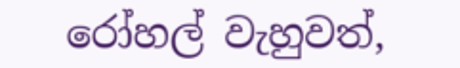රෝහල් වැහුවත්,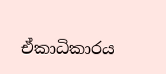ඒකාධිකාරය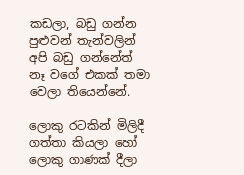කඩලා, බඩු ගන්න පුළුවන් තැන්වලින් අපි බඩු ගන්නේත් නෑ වගේ එකක් තමා වෙලා තියෙන්නේ.

ලොකු රටකින් මිලිදී ගත්තා කියලා හෝ ලොකු ගාණක් දීලා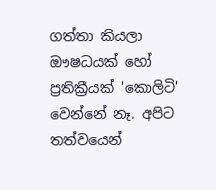ගත්තා කියලා ඖෂධයක් හෝ ප්‍රතික්‍රීයක් 'කොලිටි' වෙන්නේ නෑ. අපිට තත්වයෙන්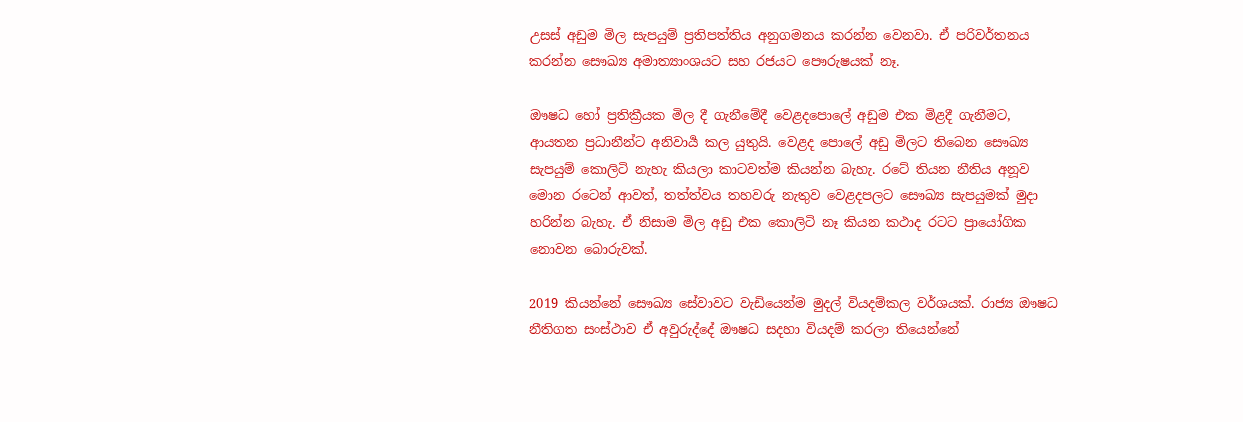උසස් අඩුම මිල සැපයුම් ප්‍රතිපත්තිය අනුගමනය කරන්න වෙනවා. ඒ පරිවර්තනය කරන්න සෞඛ්‍ය අමාත්‍යාංශයට සහ රජයට පෞරුෂයක් නෑ.

ඖෂධ හෝ ප්‍රතික්‍රීයක මිල දී ගැනීමේදී වෙළදපොලේ අඩුම එක මිළදී ගැනීමට, ආයතන ප්‍රධානීන්ට අනිවාර්‍ය කල යුතුයි. වෙළද පොලේ අඩු මිලට තිබෙන සෞඛ්‍ය සැපයුම් කොලිටි නැහැ කියලා කාටවත්ම කියන්න බැහැ. රටේ තියන නීතිය අනූව මොන රටෙන් ආවත්, තත්ත්වය තහවරු නැතුව වෙළදපලට සෞඛ්‍ය සැපයුමක් මුදා හරින්න බැහැ. ඒ නිසාම මිල අඩු එක කොලිටි නෑ කියන කථාද රටට ප්‍රායෝගික නොවන බොරුවක්.

2019 කියන්නේ සෞඛ්‍ය සේවාවට වැඩියෙන්ම මුදල් වියදම්කල වර්ශයක්. රාජ්‍ය ඖෂධ නීතිගත සංස්ථාව ඒ අවුරුද්දේ ඖෂධ සදහා වියදම් කරලා තියෙන්නේ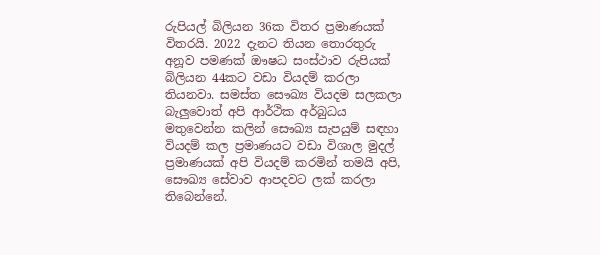රුපියල් බිලියන 36ක විතර ප්‍රමාණයක් විතරයි. 2022 දැනට තියන තොරතුරු අනූව පමණක් ඖෂධ සංස්ථාව රුපියක් බිලියන 44කට වඩා වියදම් කරලා තියනවා. සමස්ත සෞඛ්‍ය වියදම සලකලා බැලුවොත් අපි ආර්ථික අර්බුධය මතුවෙන්න කලින් සෞඛ්‍ය සැපයුම් සඳහා වියදම් කල ප්‍රමාණයට වඩා විශාල මුදල් ප්‍රමාණයක් අපි වියදම් කරමින් තමයි අපි, සෞඛ්‍ය සේවාව ආපදවට ලක් කරලා තිබෙන්නේ.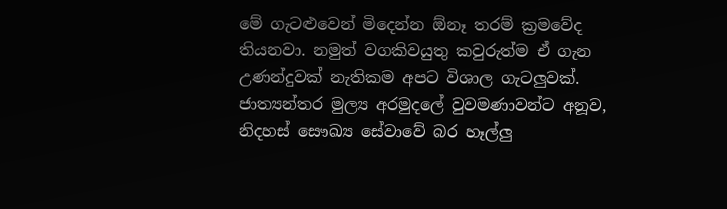මේ ගැටළුවෙන් මිදෙන්න ඕනෑ තරම් ක්‍රමවේද තියනවා. නමුත් වගකිවයුතු කවුරුත්ම ඒ ගැන උණන්දුවක් නැතිකම අපට විශාල ගැටලුවක්. ජාත්‍යන්තර මුල්‍ය අරමුදලේ වුවමණාවන්ට අනූව, නිදහස් සෞඛ්‍ය සේවාවේ බර හෑල්ලු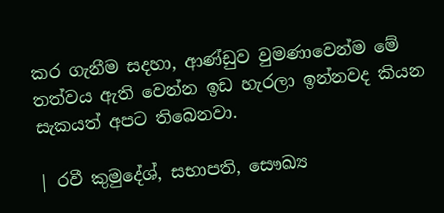කර ගැනීම සදහා, ආණ්ඩුව වුමණාවෙන්ම මේ තත්වය ඇති වෙන්න ඉඩ හැරලා ඉන්නවද කියන සැකයත් අපට තිබෙනවා.

| රවී කුමුදේශ්, සභාපති, සෞඛ්‍ය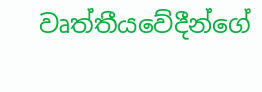වෘත්තීයවේදීන්ගේ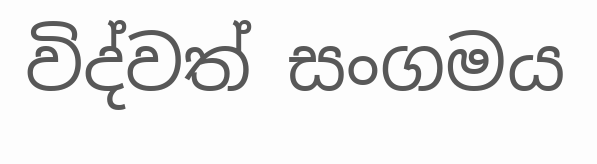විද්වත් සංගමය